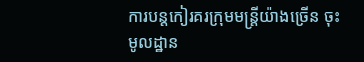ការបន្តកៀរគរក្រុមមន្ត្រីយ៉ាងច្រើន ចុះមូលដ្ឋាន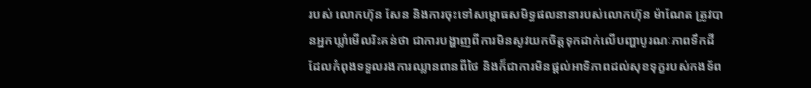របស់ លោកហ៊ុន សែន និងការចុះទៅសម្ពោធសមិទ្ធផលនានារបស់លោកហ៊ុន ម៉ាណែត ត្រូវបានអ្នកឃ្លាំមើលរិះគន់ថា ជាការបង្ហាញពីការមិនសូវយកចិត្តទុកដាក់លើបញ្ហាបូរណៈភាពទឹកដី ដែលកំពុងទទួលរងការឈ្លានពានពីថៃ និងក៏ជាការមិនផ្តល់អាទិភាពដល់សុខទុក្ខរបស់កងទ័ព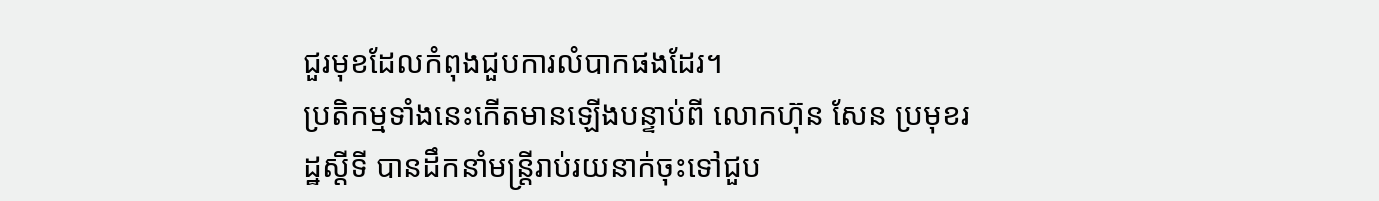ជួរមុខដែលកំពុងជួបការលំបាកផងដែរ។
ប្រតិកម្មទាំងនេះកើតមានឡើងបន្ទាប់ពី លោកហ៊ុន សែន ប្រមុខរដ្ឋស្តីទី បានដឹកនាំមន្ត្រីរាប់រយនាក់ចុះទៅជួប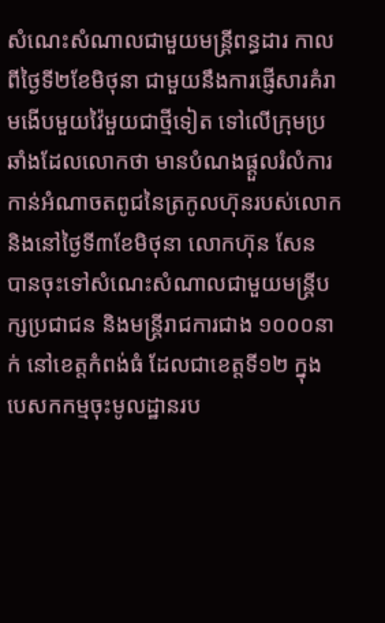សំណេះសំណាលជាមួយមន្ត្រីពន្ធដារ កាលពីថ្ងៃទី២ខែមិថុនា ជាមួយនឹងការផ្ញើសារគំរាមងើបមួយវ៉ៃមួយជាថ្មីទៀត ទៅលើក្រុមប្រឆាំងដែលលោកថា មានបំណងផ្តួលរំលំការកាន់អំណាចតពូជនៃត្រកូលហ៊ុនរបស់លោក និងនៅថ្ងៃទី៣ខែមិថុនា លោកហ៊ុន សែន បានចុះទៅសំណេះសំណាលជាមួយមន្ត្រីបក្សប្រជាជន និងមន្ត្រីរាជការជាង ១០០០នាក់ នៅខេត្តកំពង់ធំ ដែលជាខេត្តទី១២ ក្នុងបេសកកម្មចុះមូលដ្ឋានរប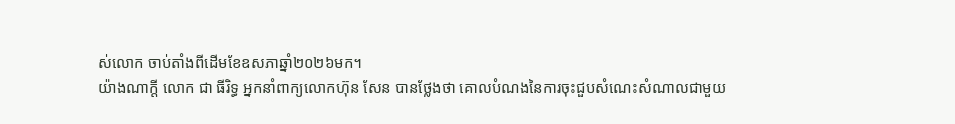ស់លោក ចាប់តាំងពីដើមខែឧសភាឆ្នាំ២០២៦មក។
យ៉ាងណាក្តី លោក ជា ធីរិទ្ធ អ្នកនាំពាក្យលោកហ៊ុន សែន បានថ្លែងថា គោលបំណងនៃការចុះជួបសំណេះសំណាលជាមួយ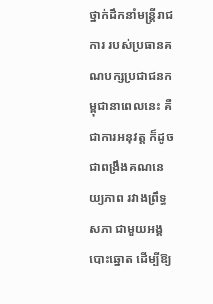ថ្នាក់ដឹកនាំមន្ត្រីរាជការ របស់ប្រធានគណបក្សប្រជាជនកម្ពុជានាពេលនេះ គឺជាការអនុវត្ត ក៏ដូចជាពង្រឹងគណនេយ្យភាព រវាងព្រឹទ្ធសភា ជាមួយអង្គបោះឆ្នោត ដើម្បីឱ្យ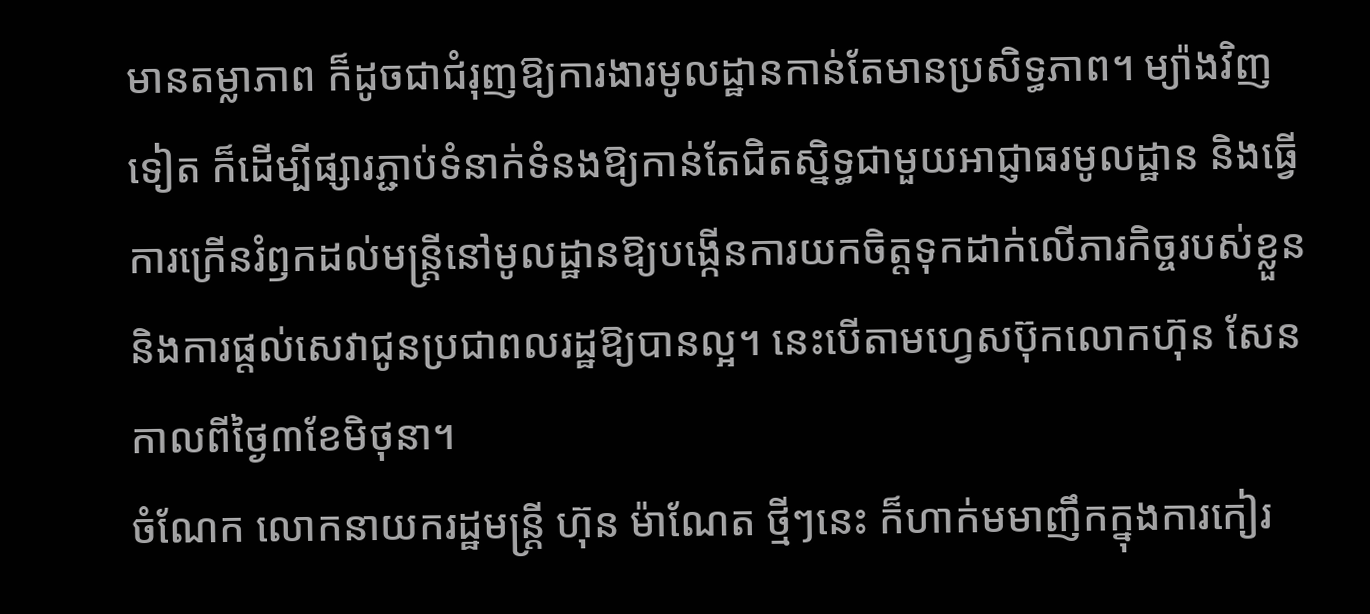មានតម្លាភាព ក៏ដូចជាជំរុញឱ្យការងារមូលដ្ឋានកាន់តែមានប្រសិទ្ធភាព។ ម្យ៉ាងវិញទៀត ក៏ដើម្បីផ្សារភ្ជាប់ទំនាក់ទំនងឱ្យកាន់តែជិតស្និទ្ធជាមួយអាជ្ញាធរមូលដ្ឋាន និងធ្វើការក្រើនរំឭកដល់មន្ត្រីនៅមូលដ្ឋានឱ្យបង្កើនការយកចិត្តទុកដាក់លើភារកិច្ចរបស់ខ្លួននិងការផ្តល់សេវាជូនប្រជាពលរដ្ឋឱ្យបានល្អ។ នេះបើតាមហ្វេសប៊ុកលោកហ៊ុន សែនកាលពីថ្ងៃ៣ខែមិថុនា។
ចំណែក លោកនាយករដ្ឋមន្ត្រី ហ៊ុន ម៉ាណែត ថ្មីៗនេះ ក៏ហាក់មមាញឹកក្នុងការកៀរ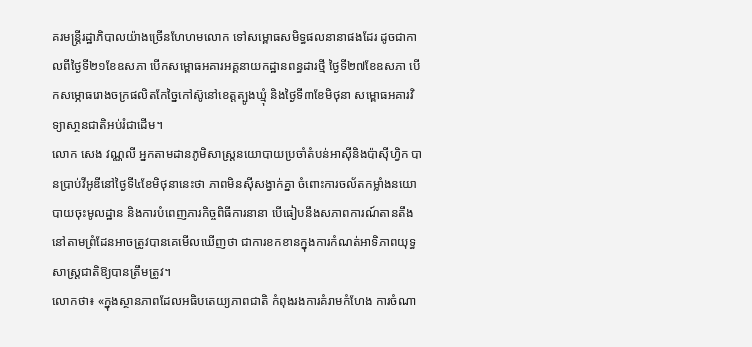គរមន្ត្រីរដ្ឋាភិបាលយ៉ាងច្រើនហែហមលោក ទៅសម្ពោធសមិទ្ធផលនានាផងដែរ ដូចជាកាលពីថ្ងៃទី២១ខែឧសភា បើកសម្ពោធអគារអគ្គនាយកដ្ឋានពន្ធដារថ្មី ថ្ងៃទី២៧ខែឧសភា បើកសម្ភោធរោងចក្រផលិតកែច្នៃកៅស៊ូនៅខេត្តត្បូងឃ្មុំ និងថ្ងៃទី៣ខែមិថុនា សម្ពោធអគារវិទ្យាសា្ថនជាតិអប់រំជាដើម។
លោក សេង វណ្ណលី អ្នកតាមដានភូមិសាស្ត្រនយោបាយប្រចាំតំបន់អាស៊ីនិងប៉ាស៊ីហ្វិក បានប្រាប់វីអូឌីនៅថ្ងៃទី៤ខែមិថុនានេះថា ភាពមិនស៊ីសង្វាក់គ្នា ចំពោះការចល័តកម្លាំងនយោបាយចុះមូលដ្ឋាន និងការបំពេញភារកិច្ចពិធីការនានា បើធៀបនឹងសភាពការណ៍តានតឹងនៅតាមព្រំដែនអាចត្រូវបានគេមើលឃើញថា ជាការខកខានក្នុងការកំណត់អាទិភាពយុទ្ធសាស្ត្រជាតិឱ្យបានត្រឹមត្រូវ។
លោកថា៖ «ក្នុងស្ថានភាពដែលអធិបតេយ្យភាពជាតិ កំពុងរងការគំរាមកំហែង ការចំណា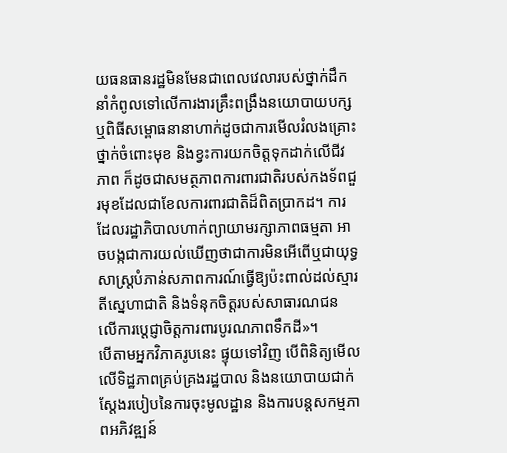យធនធានរដ្ឋមិនមែនជាពេលវេលារបស់ថ្នាក់ដឹកនាំកំពូលទៅលើការងារគ្រឹះពង្រឹងនយោបាយបក្ស ឬពិធីសម្ពោធនានាហាក់ដូចជាការមើលរំលងគ្រោះថ្នាក់ចំពោះមុខ និងខ្វះការយកចិត្តទុកដាក់លើជីវភាព ក៏ដូចជាសមត្ថភាពការពារជាតិរបស់កងទ័ពជួរមុខដែលជាខែលការពារជាតិដ៏ពិតប្រាកដ។ ការដែលរដ្ឋាភិបាលហាក់ព្យាយាមរក្សាភាពធម្មតា អាចបង្កជាការយល់ឃើញថាជាការមិនអើពើឬជាយុទ្ធសាស្ត្របំភាន់សភាពការណ៍ធ្វើឱ្យប៉ះពាល់ដល់ស្មារតីស្នេហាជាតិ និងទំនុកចិត្តរបស់សាធារណជន លើការប្តេជ្ញាចិត្តការពារបូរណភាពទឹកដី»។
បើតាមអ្នកវិភាគរូបនេះ ផ្ទុយទៅវិញ បើពិនិត្យមើលលើទិដ្ឋភាពគ្រប់គ្រងរដ្ឋបាល និងនយោបាយជាក់ស្តែងរបៀបនៃការចុះមូលដ្ឋាន និងការបន្តសកម្មភាពអភិវឌ្ឍន៍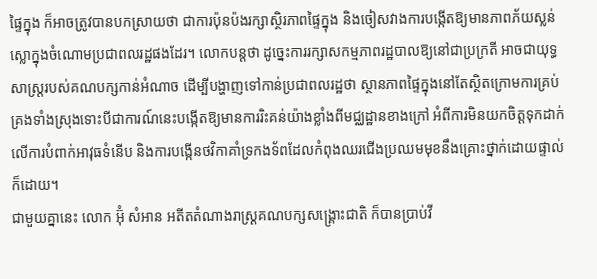ផ្ទៃក្នុង ក៏អាចត្រូវបានបកស្រាយថា ជាការប៉ុនប៉ងរក្សាស្ថិរភាពផ្ទៃក្នុង និងចៀសវាងការបង្កើតឱ្យមានភាពភ័យស្លន់ស្លោក្នុងចំណោមប្រជាពលរដ្ឋផងដែរ។ លោកបន្តថា ដូច្នេះការរក្សាសកម្មភាពរដ្ឋបាលឱ្យនៅជាប្រក្រតី អាចជាយុទ្ធសាស្ត្ររបស់គណបក្សកាន់អំណាច ដើម្បីបង្ហាញទៅកាន់ប្រជាពលរដ្ឋថា ស្ថានភាពផ្ទៃក្នុងនៅតែស្ថិតក្រោមការគ្រប់គ្រងទាំងស្រុងទោះបីជាការណ៍នេះបង្កើតឱ្យមានការរិះគន់យ៉ាងខ្លាំងពីមជ្ឈដ្ឋានខាងក្រៅ អំពីការមិនយកចិត្តទុកដាក់លើការបំពាក់អាវុធទំនើប និងការបង្កើនថវិកាគាំទ្រកងទ័ពដែលកំពុងឈរជើងប្រឈមមុខនឹងគ្រោះថ្នាក់ដោយផ្ទាល់ក៏ដោយ។
ជាមួយគ្នានេះ លោក អ៊ុំ សំអាន អតីតតំណាងរាស្ត្រគណបក្សសង្គ្រោះជាតិ ក៏បានប្រាប់វី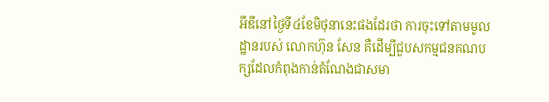អីឌីនៅថ្ងៃទី៤ខែមិថុនានេះផងដែរថា ការចុះទៅតាមមូលដ្ឋានរបស់ លោកហ៊ុន សែន គឺដើម្បីជួបសកម្មជនគណបក្សដែលកំពុងកាន់តំណែងជាសមា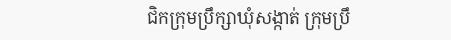ជិកក្រុមប្រឹក្សាឃុំសង្កាត់ ក្រុមប្រឹ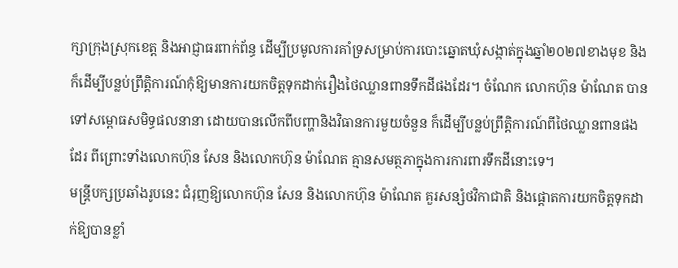ក្សាក្រុងស្រុកខេត្ត និងអាជ្ញាធរពាក់ព័ន្ធ ដើម្បីប្រមូលការគាំទ្រសម្រាប់ការបោះឆ្នោតឃុំសង្កាត់ក្នុងឆ្នាំ២០២៧ខាងមុខ និងក៏ដើម្បីបន្លប់ព្រឹត្តិការណ៍កុំឱ្យមានការយកចិត្តទុកដាក់រឿងថៃឈ្លានពានទឹកដីផងដែរ។ ចំណែក លោកហ៊ុន ម៉ាណែត បានទៅសម្ពោធសមិទ្ធផលនានា ដោយបានលើកពីបញ្ហានិងវិធានការមួយចំនួន ក៏ដើម្បីបន្លប់ព្រឹត្តិការណ៍ពីថៃឈ្លានពានផងដែរ ពីព្រោះទាំងលោកហ៊ុន សែន និងលោកហ៊ុន ម៉ាណែត គ្មានសមត្ថភាក្នុងការការពារទឹកដីនោះទេ។
មន្ត្រីបក្សប្រឆាំងរូបនេះ ជំរុញឱ្យលោកហ៊ុន សែន និងលោកហ៊ុន ម៉ាណែត គួរសន្សំថវិកាជាតិ និងផ្តោតការយកចិត្តទុកដាក់ឱ្យបានខ្លាំ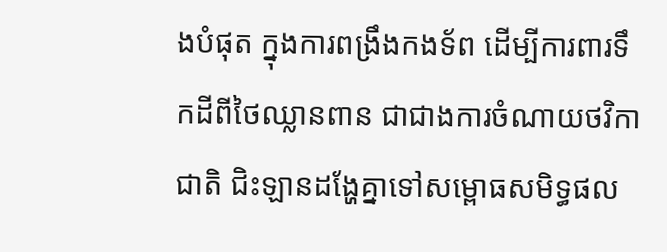ងបំផុត ក្នុងការពង្រឹងកងទ័ព ដើម្បីការពារទឹកដីពីថៃឈ្លានពាន ជាជាងការចំណាយថវិកាជាតិ ជិះឡានដង្ហែគ្នាទៅសម្ពោធសមិទ្ធផល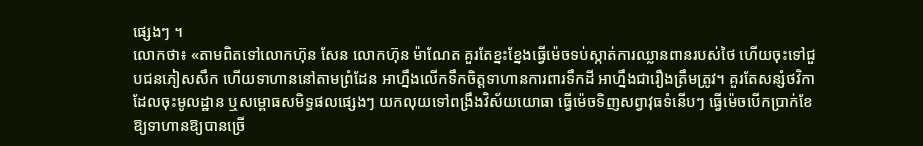ផ្សេងៗ ។
លោកថា៖ «តាមពិតទៅលោកហ៊ុន សែន លោកហ៊ុន ម៉ាណែត គួរតែខ្នះខ្នែងធ្វើម៉េចទប់ស្កាត់ការឈ្លានពានរបស់ថៃ ហើយចុះទៅជួបជនភៀសសឹក ហើយទាហាននៅតាមព្រំដែន អាហ្នឹងលើកទឹកចិត្តទាហានការពារទឹកដី អាហ្នឹងជារឿងត្រឹមត្រូវ។ គួរតែសន្សំថវិកាដែលចុះមូលដ្ឋាន ឬសម្ពោធសមិទ្ធផលផ្សេងៗ យកលុយទៅពង្រឹងវិស័យយោធា ធ្វើម៉េចទិញសព្វាវុធទំនើបៗ ធ្វើម៉េចបើកប្រាក់ខែឱ្យទាហានឱ្យបានច្រើ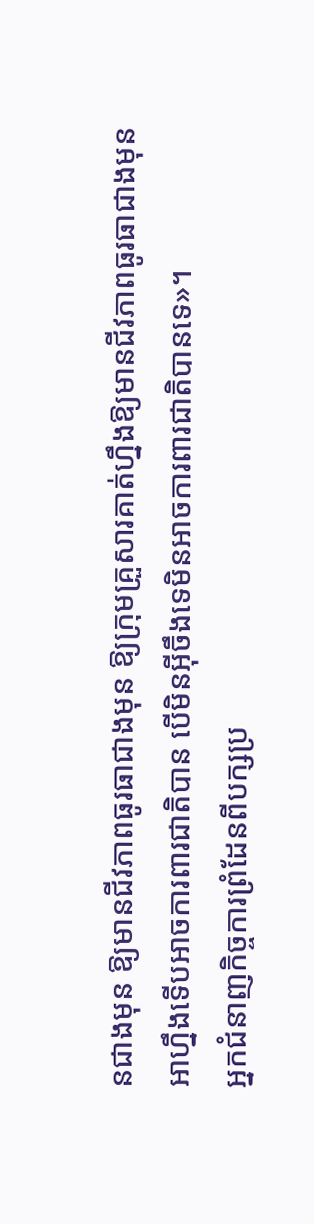នជាងមុន ឱ្យមានជីវភាពធូរធាជាងមុន ឱ្យក្រុមគ្រួសារគាត់ហ្នឹងឱ្យមានជីវភាពធូរធាជាងមុន អាហ្នឹងទើបអាចការពារជាតិបាន បើមិនអ៊ីចឹងទេមិនអាចការពារជាតិបានទេ»។
អ្នកជំនាញកិច្ចការព្រំដែនពីបក្សប្រ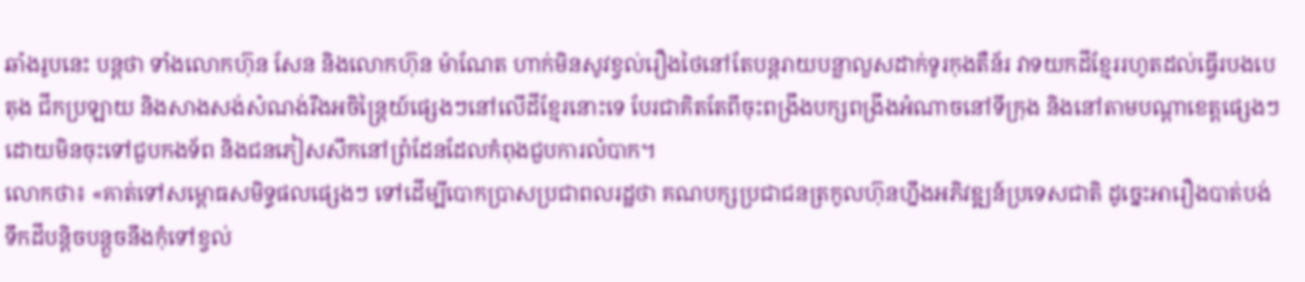ឆាំងរូបនេះ បន្តថា ទាំងលោកហ៊ុន សែន និងលោកហ៊ុន ម៉ាណែត ហាក់មិនសូវខ្វល់រឿងថៃនៅតែបន្តរាយបន្លាលួសដាក់ទូរកុងតឺន័រ វាទយកដីខ្មែររហូតដល់ធ្វើរបងបេតុង ជីកប្រឡាយ និងសាងសង់សំណង់រឹងអចិន្ត្រៃយ៍ផ្សេងៗនៅលើដីខ្មែរនោះទេ បែរជាគិតតែពីចុះពង្រឹងបក្សពង្រឹងអំណាចនៅទីក្រុង និងនៅតាមបណ្តាខេត្តផ្សេងៗ ដោយមិនចុះទៅជួបកងទ័ព និងជនភៀសសឹកនៅព្រំដែនដែលកំពុងជួបការលំបាក។
លោកថា៖ «គាត់ទៅសម្ពោធសមិទ្ធផលផ្សេងៗ ទៅដើម្បីបោកប្រាសប្រជាពលរដ្ឋថា គណបក្សប្រជាជនត្រកូលហ៊ុនហ្នឹងអភិវឌ្ឍន៍ប្រទេសជាតិ ដូច្នេះអារឿងបាត់បង់ទឹកដីបន្តិចបន្តួចនឹងកុំទៅខ្វល់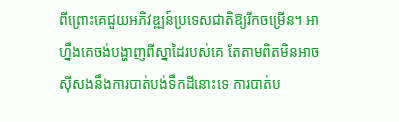ពីព្រោះគេជួយអភិវឌ្ឍន៍ប្រទេសជាតិឱ្យរីកចម្រើន។ អាហ្នឹងគេចង់បង្ហាញពីស្នាដៃរបស់គេ តែតាមពិតមិនអាចស៊ីសងនឹងការបាត់បង់ទឹកដីនោះទេ ការបាត់ប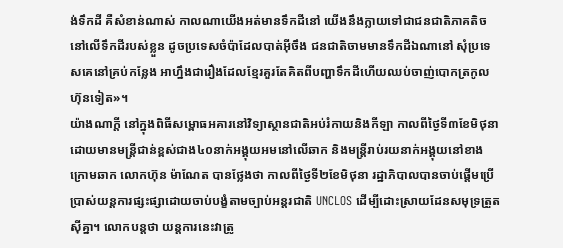ង់ទឹកដី គឺសំខាន់ណាស់ កាលណាយើងអត់មានទឹកដីនៅ យើងនឹងក្លាយទៅជាជនជាតិភាគតិចនៅលើទឹកដីរបស់ខ្លួន ដូចប្រទេសចំប៉ាដែលបាត់អ៊ីចឹង ជនជាតិចាមមានទឹកដីឯណានៅ សុំប្រទេសគេនៅគ្រប់កន្លែង អាហ្នឹងជារឿងដែលខ្មែរគួរតែគិតពីបញ្ហាទឹកដីហើយឈប់ចាញ់បោកត្រកូលហ៊ុនទៀត»។
យ៉ាងណាក្តី នៅក្នុងពិធីសម្ពោធអគារនៅវិទ្យាស្ថានជាតិអប់រំកាយនិងកីឡា កាលពីថ្ងៃទី៣ខែមិថុនា ដោយមានមន្ត្រីជាន់ខ្ពស់ជាង៤០នាក់អង្គុយអមនៅលើឆាក និងមន្ត្រីរាប់រយនាក់អង្គុយនៅខាងក្រោមឆាក លោកហ៊ុន ម៉ាណែត បានថ្លែងថា កាលពីថ្ងៃទី២ខែមិថុនា រដ្ឋាភិបាលបានចាប់ផ្តើមប្រើប្រាស់យន្តការផ្សះផ្សាដោយចាប់បង្ខំតាមច្បាប់អន្តរជាតិ UNCLOS ដើម្បីដោះស្រាយដែនសមុទ្រត្រួតស៊ីគ្នា។ លោកបន្តថា យន្តការនេះវាត្រូ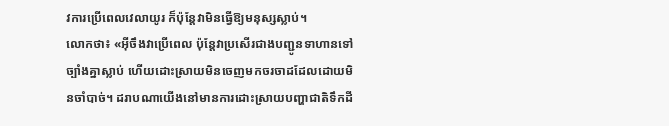វការប្រើពេលវេលាយូរ ក៏ប៉ុន្តែវាមិនធ្វើឱ្យមនុស្សស្លាប់។
លោកថា៖ «អ៊ីចឹងវាប្រើពេល ប៉ុន្តែវាប្រសើរជាងបញ្ជូនទាហានទៅច្បាំងគ្នាស្លាប់ ហើយដោះស្រាយមិនចេញមកចរចាដដែលដោយមិនចាំបាច់។ ដរាបណាយើងនៅមានការដោះស្រាយបញ្ហាជាតិទឹកដី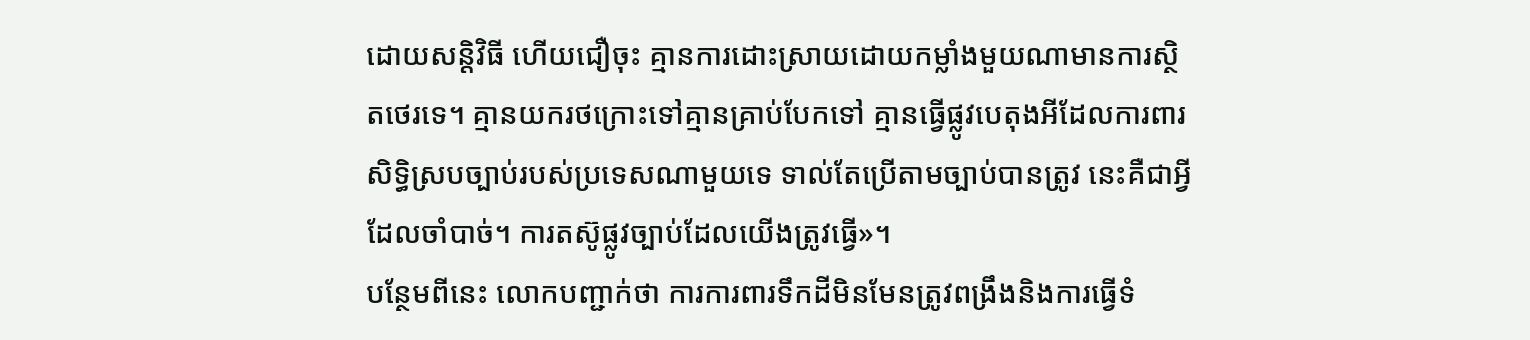ដោយសន្តិវិធី ហើយជឿចុះ គ្មានការដោះស្រាយដោយកម្លាំងមួយណាមានការស្ថិតថេរទេ។ គ្មានយករថក្រោះទៅគ្មានគ្រាប់បែកទៅ គ្មានធ្វើផ្លូវបេតុងអីដែលការពារសិទ្ធិស្របច្បាប់របស់ប្រទេសណាមួយទេ ទាល់តែប្រើតាមច្បាប់បានត្រូវ នេះគឺជាអ្វីដែលចាំបាច់។ ការតស៊ូផ្លូវច្បាប់ដែលយើងត្រូវធ្វើ»។
បន្ថែមពីនេះ លោកបញ្ជាក់ថា ការការពារទឹកដីមិនមែនត្រូវពង្រឹងនិងការធ្វើទំ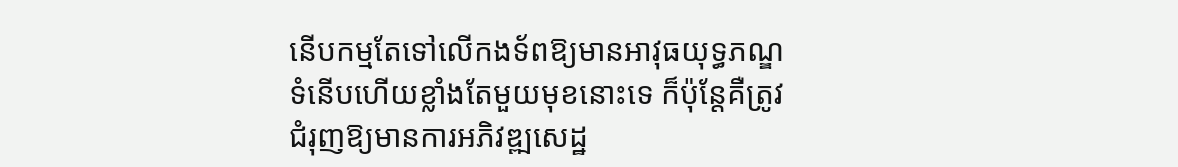នើបកម្មតែទៅលើកងទ័ពឱ្យមានអាវុធយុទ្ធភណ្ឌទំនើបហើយខ្លាំងតែមួយមុខនោះទេ ក៏ប៉ុន្តែគឺត្រូវជំរុញឱ្យមានការអភិវឌ្ឍសេដ្ឋ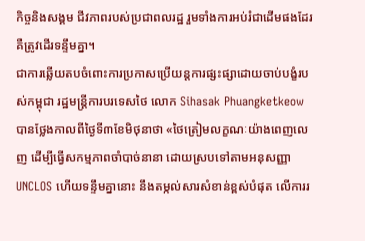កិច្ចនិងសង្គម ជីវភាពរបស់ប្រជាពលរដ្ឋ រួមទាំងការអប់រំជាដើមផងដែរ គឺត្រូវដើរទន្ទឹមគ្នា។
ជាការឆ្លើយតបចំពោះការប្រកាសប្រើយន្តការផ្សះផ្សាដោយចាប់បង្ខំរបស់កម្ពុជា រដ្ឋមន្រ្តីការបរទេសថៃ លោក Sihasak Phuangketkeow បានថ្លែងកាលពីថ្ងៃទី៣ខែមិថុនាថា «ថៃត្រៀមលក្ខណៈយ៉ាងពេញលេញ ដើម្បីធ្វើសកម្មភាពចាំបាច់នានា ដោយស្របទៅតាមអនុសញ្ញាUNCLOS ហើយទន្ទឹមគ្នានោះ នឹងតម្កល់សារសំខាន់ខ្ពស់បំផុត លើការរ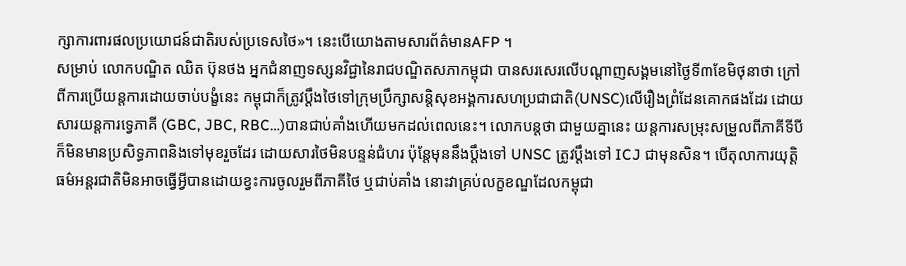ក្សាការពារផលប្រយោជន៍ជាតិរបស់ប្រទេសថៃ»។ នេះបើយោងតាមសារព័ត៌មានAFP ។
សម្រាប់ លោកបណ្ឌិត ឈិត ប៊ុនថង អ្នកជំនាញទស្សនវិជ្ជានៃរាជបណ្ឌិតសភាកម្ពុជា បានសរសេរលើបណ្តាញសង្គមនៅថ្ងៃទី៣ខែមិថុនាថា ក្រៅពីការប្រើយន្តការដោយចាប់បង្ខំនេះ កម្ពុជាក៏ត្រូវប្ដឹងថៃទៅក្រុមប្រឹក្សាសន្តិសុខអង្គការសហប្រជាជាតិ(UNSC)លើរឿងព្រំដែនគោកផងដែរ ដោយសារយន្តការទ្វេភាគី (GBC, JBC, RBC…)បានជាប់គាំងហើយមកដល់ពេលនេះ។ លោកបន្តថា ជាមួយគ្នានេះ យន្តការសម្រុះសម្រួលពីភាគីទីបី ក៏មិនមានប្រសិទ្ធភាពនិងទៅមុខរួចដែរ ដោយសារថៃមិនបន្ទន់ជំហរ ប៉ុនែ្តមុននឹងប្ដឹងទៅ UNSC ត្រូវប្ដឹងទៅ ICJ ជាមុនសិន។ បើតុលាការយុត្តិធម៌អន្តរជាតិមិនអាចធ្វើអ្វីបានដោយខ្វះការចូលរួមពីភាគីថៃ ឬជាប់គាំង នោះវាគ្រប់លក្ខខណ្ឌដែលកម្ពុជា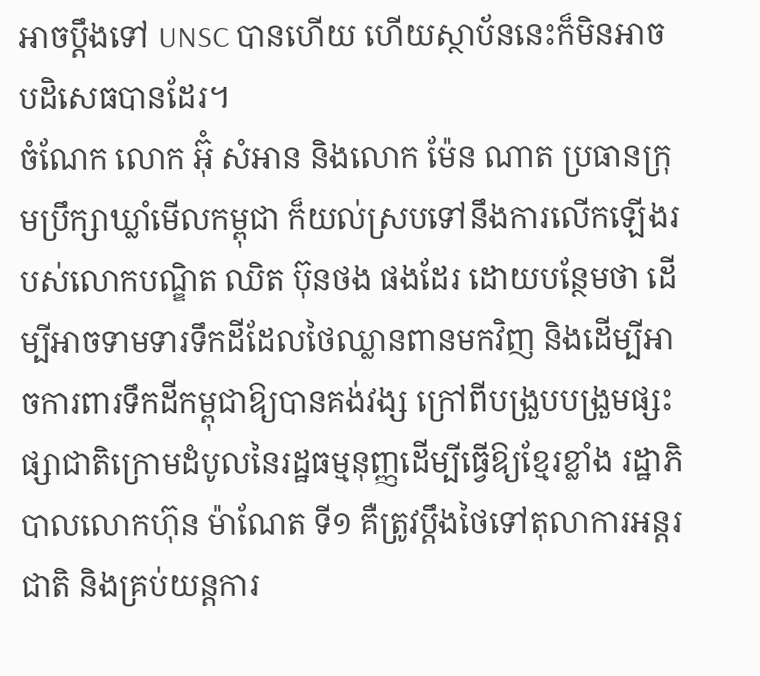អាចប្ដឹងទៅ UNSC បានហើយ ហើយស្ថាប័ននេះក៏មិនអាចបដិសេធបានដែរ។
ចំណែក លោក អ៊ុំ សំអាន និងលោក ម៉ែន ណាត ប្រធានក្រុមប្រឹក្សាឃ្លាំមើលកម្ពុជា ក៏យល់ស្របទៅនឹងការលើកឡើងរបស់លោកបណ្ឌិត ឈិត ប៊ុនថង ផងដែរ ដោយបន្ថែមថា ដើម្បីអាចទាមទារទឹកដីដែលថៃឈ្លានពានមកវិញ និងដើម្បីអាចការពារទឹកដីកម្ពុជាឱ្យបានគង់វង្ស ក្រៅពីបង្រួបបង្រួមផ្សះផ្សាជាតិក្រោមដំបូលនៃរដ្ឋធម្មនុញ្ញដើម្បីធ្វើឱ្យខ្មែរខ្លាំង រដ្ឋាភិបាលលោកហ៊ុន ម៉ាណែត ទី១ គឺត្រូវប្តឹងថៃទៅតុលាការអន្តរជាតិ និងគ្រប់យន្តការ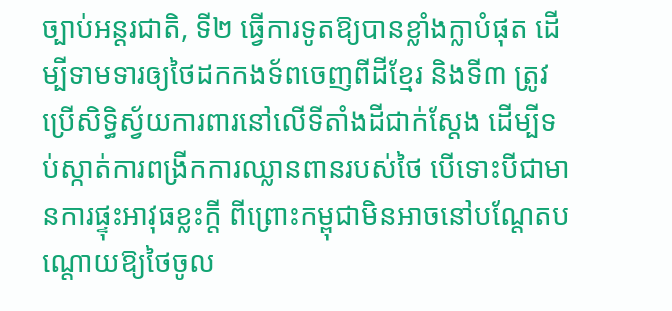ច្បាប់អន្តរជាតិ, ទី២ ធ្វើការទូតឱ្យបានខ្លាំងក្លាបំផុត ដើម្បីទាមទារឲ្យថៃដកកងទ័ពចេញពីដីខ្មែរ និងទី៣ ត្រូវប្រើសិទ្ធិស្វ័យការពារនៅលើទីតាំងដីជាក់ស្តែង ដើម្បីទប់ស្កាត់ការពង្រីកការឈ្លានពានរបស់ថៃ បើទោះបីជាមានការផ្ទុះអាវុធខ្លះក្តី ពីព្រោះកម្ពុជាមិនអាចនៅបណ្តែតបណ្តោយឱ្យថៃចូល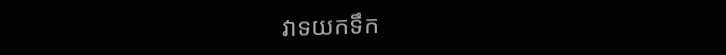វាទយកទឹក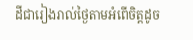ដីជារៀងរាល់ថ្ងៃតាមអំពើចិត្តដូច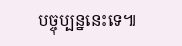បច្ចុប្បន្ននេះទេ៕